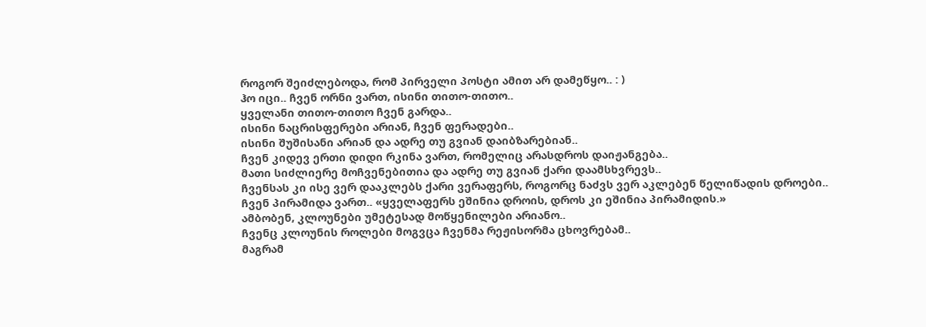როგორ შეიძლებოდა, რომ პირველი პოსტი ამით არ დამეწყო.. : )
ჰო იცი.. ჩვენ ორნი ვართ, ისინი თითო-თითო..
ყველანი თითო-თითო ჩვენ გარდა..
ისინი ნაცრისფერები არიან, ჩვენ ფერადები..
ისინი შუშისანი არიან და ადრე თუ გვიან დაიბზარებიან..
ჩვენ კიდევ ერთი დიდი რკინა ვართ, რომელიც არასდროს დაიჟანგება..
მათი სიძლიერე მოჩვენებითია და ადრე თუ გვიან ქარი დაამსხვრევს..
ჩვენსას კი ისე ვერ დააკლებს ქარი ვერაფერს, როგორც ნაძვს ვერ აკლებენ წელიწადის დროები..
ჩვენ პირამიდა ვართ.. «ყველაფერს ეშინია დროის, დროს კი ეშინია პირამიდის.»
ამბობენ, კლოუნები უმეტესად მოწყენილები არიანო..
ჩვენც კლოუნის როლები მოგვცა ჩვენმა რეჟისორმა ცხოვრებამ..
მაგრამ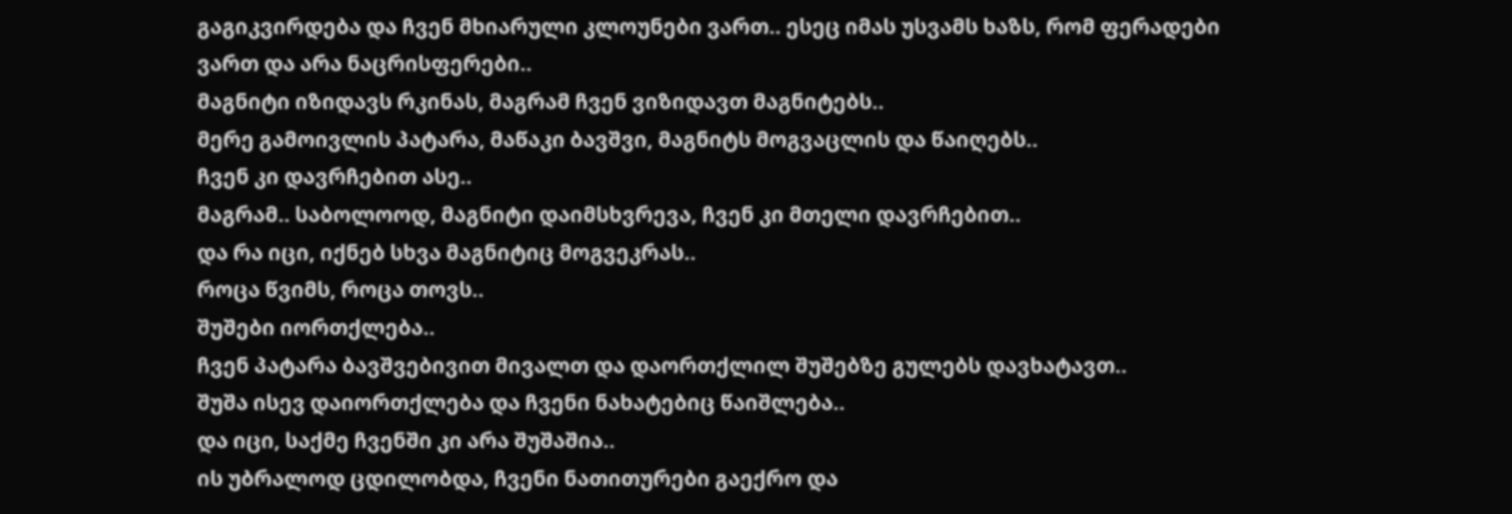გაგიკვირდება და ჩვენ მხიარული კლოუნები ვართ.. ესეც იმას უსვამს ხაზს, რომ ფერადები ვართ და არა ნაცრისფერები..
მაგნიტი იზიდავს რკინას, მაგრამ ჩვენ ვიზიდავთ მაგნიტებს..
მერე გამოივლის პატარა, მაწაკი ბავშვი, მაგნიტს მოგვაცლის და წაიღებს..
ჩვენ კი დავრჩებით ასე..
მაგრამ.. საბოლოოდ, მაგნიტი დაიმსხვრევა, ჩვენ კი მთელი დავრჩებით..
და რა იცი, იქნებ სხვა მაგნიტიც მოგვეკრას..
როცა წვიმს, როცა თოვს..
შუშები იორთქლება..
ჩვენ პატარა ბავშვებივით მივალთ და დაორთქლილ შუშებზე გულებს დავხატავთ..
შუშა ისევ დაიორთქლება და ჩვენი ნახატებიც წაიშლება..
და იცი, საქმე ჩვენში კი არა შუშაშია..
ის უბრალოდ ცდილობდა, ჩვენი ნათითურები გაექრო და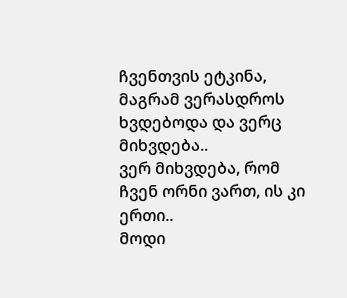ჩვენთვის ეტკინა, მაგრამ ვერასდროს ხვდებოდა და ვერც მიხვდება..
ვერ მიხვდება, რომ ჩვენ ორნი ვართ, ის კი ერთი..
მოდი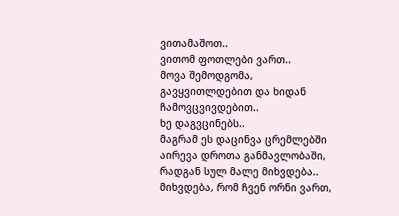ვითამაშოთ..
ვითომ ფოთლები ვართ..
მოვა შემოდგომა, გავყვითლდებით და ხიდან ჩამოვცვივდებით..
ხე დაგვცინებს..
მაგრამ ეს დაცინვა ცრემლებში აირევა დროთა განმავლობაში, რადგან სულ მალე მიხვდება..
მიხვდება, რომ ჩვენ ორნი ვართ,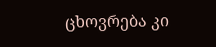ცხოვრება კი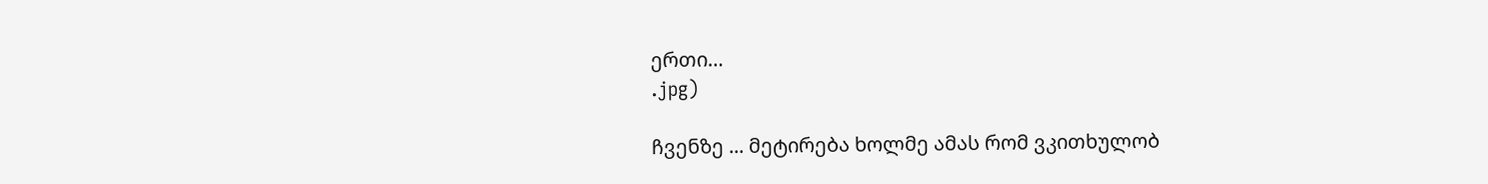ერთი…
.jpg)

ჩვენზე ... მეტირება ხოლმე ამას რომ ვკითხულობ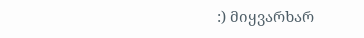:) მიყვარხარ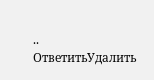..
ОтветитьУдалить